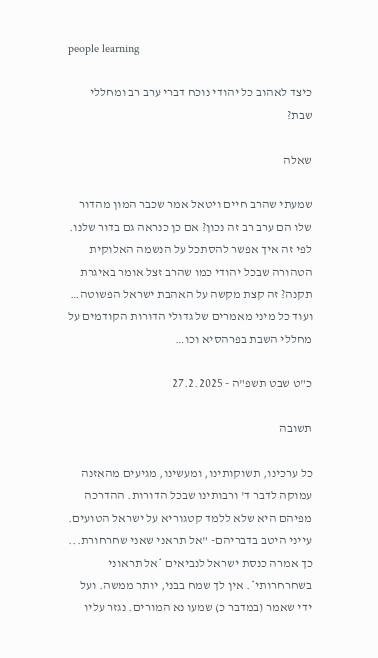people learning

כיצד לאהוב כל יהודי נוכח דברי ערב רב ומחללי שבת?

שאלה

שמעתי שהרב חיים ויטאל אמר שכבר המון מהדור שלו הם ערב רב זה נכון? אם כן כנראה גם בדור שלנו. לפי זה איך אפשר להסתכל על הנשמה האלוקית הטהורה שבכל יהודי כמו שהרב זצל אומר באיגרת תקנה? זה קצת מקשה על האהבת ישראל הפשוטה… ועוד כל מיני מאמרים של גדולי הדורות הקודמים על מחללי השבת בפרהסיא וכו…

כ"ט שבט תשפ"ה - 27.2.2025

תשובה

כל ערכינו, תשוקותינו, ומעשינו, מגיעים מהאזנה עמוקה לדבר ד' ורבותינו שבכל הדורות. ההדרכה מפיהם היא שלא ללמד קטגוריא על ישראל הטועים. עייני היטב בדבריהם- "אל תראני שאני שחרחורת... כך אמרה כנסת ישראל לנביאים *אל תראוני בשחרחרותי*. אין לך שמח בבני, יותר ממשה. ועל ידי שאמר (במדבר כ) שמעו נא המורים. נגזר עליו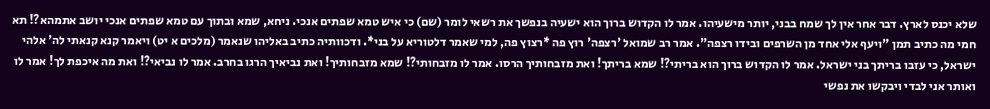שלא יכנס לארץ. דבר אחר אין לך שמח בבני, יותר מישעיהו. אמר לו הקדוש ברוך הוא ישעיה בנפשך את רשאי לומר (שם) כי איש טמא שפתים אנכי. ניחא, שמא ובתוך עם טמא שפתים אנכי יושב אתמהא?! תא חמי מה כתיב תמן "ויעף אלי אחד מן השרפים ובידו רצפה". אמר רב שמואל 'רצפה' רוץ פה *רצוץ פה, למי שאמר דלטוריא על בני*. ודכוותיה כתיב באליהו שנאמר (מלכים א יט) ויאמר קנא קנאתי לה' אלהי ישראל, כי עזבו בריתך בני ישראל. אמר לו הקדוש ברוך הוא בריתי?! שמא בריתך! ואת מזבחותיך הרסו. אמר לו מזבחותי?! שמא מזבחותיך! ואת נביאיך הרגו בחרב. אמר לו נביאי?! ואת מה איכפת לך! אמר לו ואותר אני לבדי ויבקשו את נפשי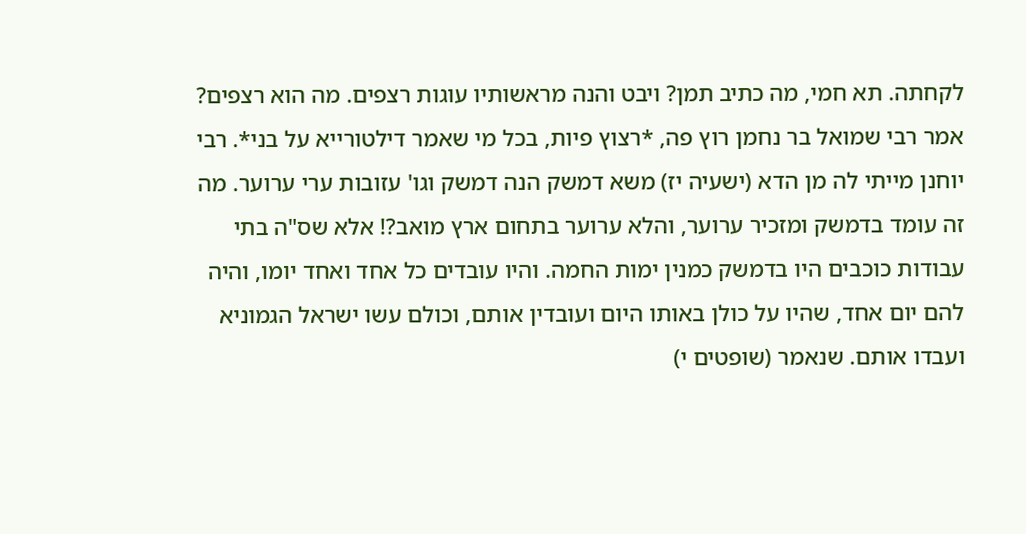לקחתה. תא חמי, מה כתיב תמן? ויבט והנה מראשותיו עוגות רצפים. מה הוא רצפים? אמר רבי שמואל בר נחמן רוץ פה, *רצוץ פיות, בכל מי שאמר דילטורייא על בני*. רבי יוחנן מייתי לה מן הדא (ישעיה יז) משא דמשק הנה דמשק וגו' עזובות ערי ערוער. מה זה עומד בדמשק ומזכיר ערוער, והלא ערוער בתחום ארץ מואב?! אלא שס"ה בתי עבודות כוכבים היו בדמשק כמנין ימות החמה. והיו עובדים כל אחד ואחד יומו, והיה להם יום אחד, שהיו על כולן באותו היום ועובדין אותם, וכולם עשו ישראל הגמוניא ועבדו אותם. שנאמר (שופטים י)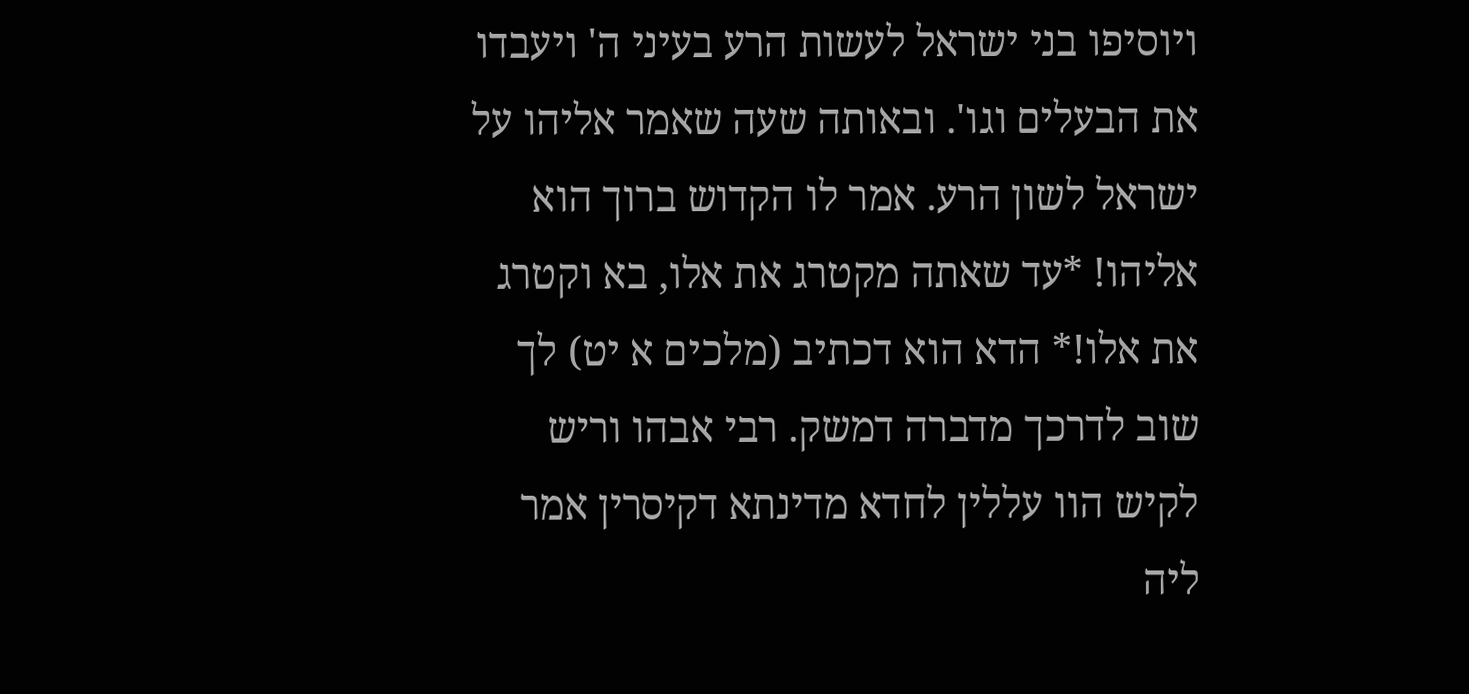ויוסיפו בני ישראל לעשות הרע בעיני ה' ויעבדו את הבעלים וגו'. ובאותה שעה שאמר אליהו על ישראל לשון הרע. אמר לו הקדוש ברוך הוא אליהו! *עד שאתה מקטרג את אלו, בא וקטרג את אלו!* הדא הוא דכתיב (מלכים א יט) לך שוב לדרכך מדברה דמשק. רבי אבהו וריש לקיש הוו עללין לחדא מדינתא דקיסרין אמר ליה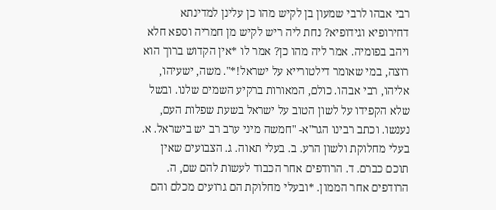רבי אבהו לרבי שמעון בן לקיש מהו כן עלינן למדינתא דחירופיא וגידופיא? נחת ליה ריש לקיש מן חמריה וספא חלא ויהב בפומיה. אמר ליה מהו כן? אמר לו *אין הקדוש ברוך הוא רוצה, במי שאומר דילטורייא על ישראל!*". משה, ישעיהו, אליהו, רבי אבהו. כולם, המאורות ברקיע השמים שלנו. ובשל שלא הקפידו על לשון הטוב על ישראל בשעת שפלות העם, נענשו. וכתב רבינו הגר"א- "חמשה מיני ערב רב יש בישראל. א. בעלי מחלוקת ולשון הרע. ב. בעלי תאוה. ג. הצבועים שאין תוכם כברם. ד. הרודפים אחר הכבוד לעשות להם שם, ה. הרודפים אחר הממון. *ובעלי מחלוקת הם גרועים מכלם והם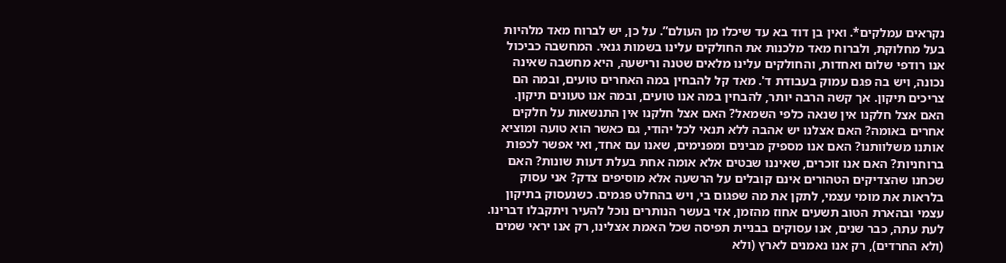נקראים עמלקים*. ואין בן דוד בא עד שיכלו מן העולם”. על כן, יש לברוח מאד מלהיות בעל מחלוקת, ולברוח מאד מלכנות את החולקים עלינו בשמות גנאי. המחשבה כביכול אנו רודפי שלום ואחדות, והחולקים עלינו מלאים שטנה ורישעה, היא מחשבה שאינה נכונה, ויש בה פגם עמוק בעבודת ד'. מאד קל להבחין במה האחרים טועים, ובמה הם צריכים תיקון. אך קשה הרבה יותר, להבחין במה אנו טועים, ובמה אנו טעונים תיקון. האם אצל חלקנו אין שנאה כלפי השמאל? האם אצל חלקנו אין התנשאות על חלקים אחרים באומה? האם אצלנו יש אהבה ללא תנאי לכל יהודי, גם כאשר הוא טועה ומוציא אותנו משלוותנו? האם אנו מספיק מבינים ומפנימים, שאנו עם אחד, ואי אפשר לכפות ברוחניות? האם אנו זוכרים, שאיננו שבטים אלא אומה אחת בעלת דעות שונות? האם שכחנו שהצדיקים הטהורים אינם קובלים על הרשעה אלא מוסיפים צדק? אני עסוק בלראות את מומי עצמי, לתקן את מה שפגום בי, ויש בהחלט פגמים. כשנעסוק בתיקון עצמי ובהארת הטוב תשעים אחוז מהזמן, אזי בעשר הנותרים נוכל להעיר ויתקבלו דברינו. לעת עתה, כבר שנים, אנו עסוקים בבניית תפיסה שכל האמת אצלינו, רק אנו יראי שמים (ולא החרדים), רק אנו נאמנים לארץ (ולא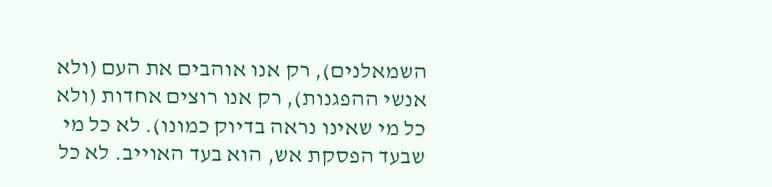השמאלנים), רק אנו אוהבים את העם (ולא אנשי ההפגנות), רק אנו רוצים אחדות (ולא כל מי שאינו נראה בדיוק כמונו). לא כל מי שבעד הפסקת אש, הוא בעד האוייב. לא כל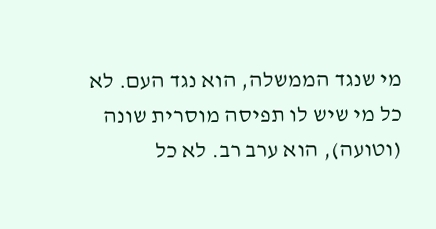מי שנגד הממשלה, הוא נגד העם. לא כל מי שיש לו תפיסה מוסרית שונה (וטועה), הוא ערב רב. לא כל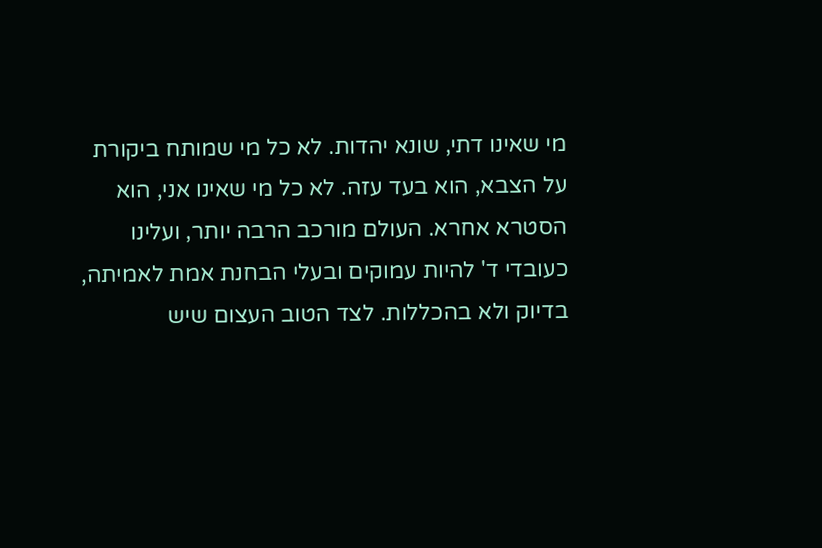מי שאינו דתי, שונא יהדות. לא כל מי שמותח ביקורת על הצבא, הוא בעד עזה. לא כל מי שאינו אני, הוא הסטרא אחרא. העולם מורכב הרבה יותר, ועלינו כעובדי ד' להיות עמוקים ובעלי הבחנת אמת לאמיתה, בדיוק ולא בהכללות. לצד הטוב העצום שיש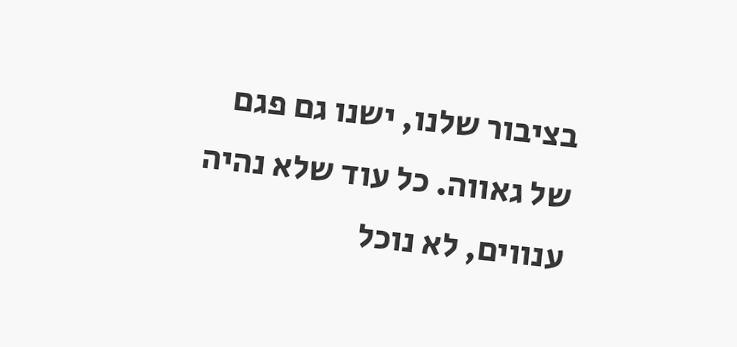בציבור שלנו, ישנו גם פגם של גאווה. כל עוד שלא נהיה ענווים, לא נוכל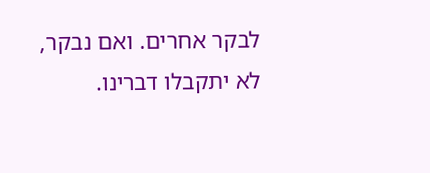לבקר אחרים. ואם נבקר, לא יתקבלו דברינו.